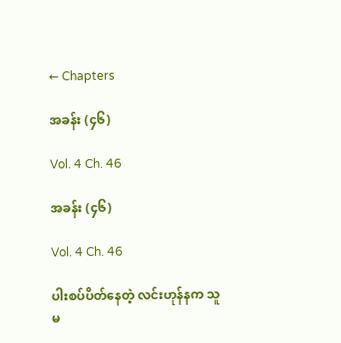← Chapters

အခန်း (၄၆)

Vol. 4 Ch. 46

အခန်း (၄၆)

Vol. 4 Ch. 46

ပါးစပ်ပိတ်နေတဲ့ လင်းဟုန်နက သူမ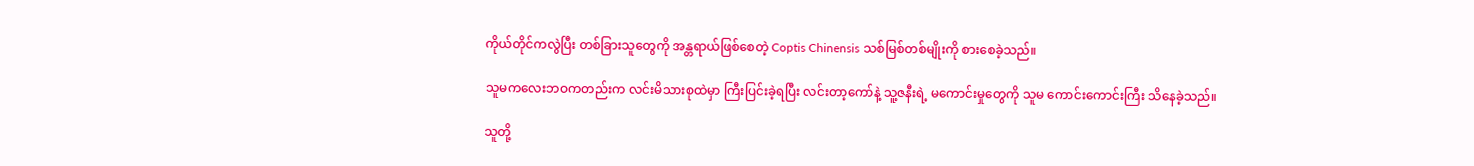ကိုယ်တိုင်ကလွဲပြီး တစ်ခြားသူတွေကို အန္တရာယ်ဖြစ်စေတဲ့ Coptis Chinensis သစ်မြစ်တစ်မျိုးကို စားစေခဲ့သည်။

သူမကလေးဘဝကတည်းက လင်းမိသားစုထဲမှာ ကြီးပြင်းခဲ့ရပြီး လင်းတာ့ကော်နဲ့ သူ့ဇနီးရဲ့ မကောင်းမှုတွေကို ‌သူမ ကောင်းကောင်းကြီး သိနေခဲ့သည်။

သူတို့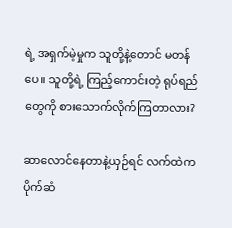ရဲ့ အရှက်မဲ့မှုက သူတို့နဲ့တောင် မတန်ပေ။ သူတို့ရဲ့ ကြည့်ကောင်းတဲ့ ရုပ်ရည်တွေကို စားသောက်လိုက်ကြတာလား?

ဆာလောင်နေတာနဲ့ယှဉ်ရင် လက်ထဲက ပိုက်ဆံ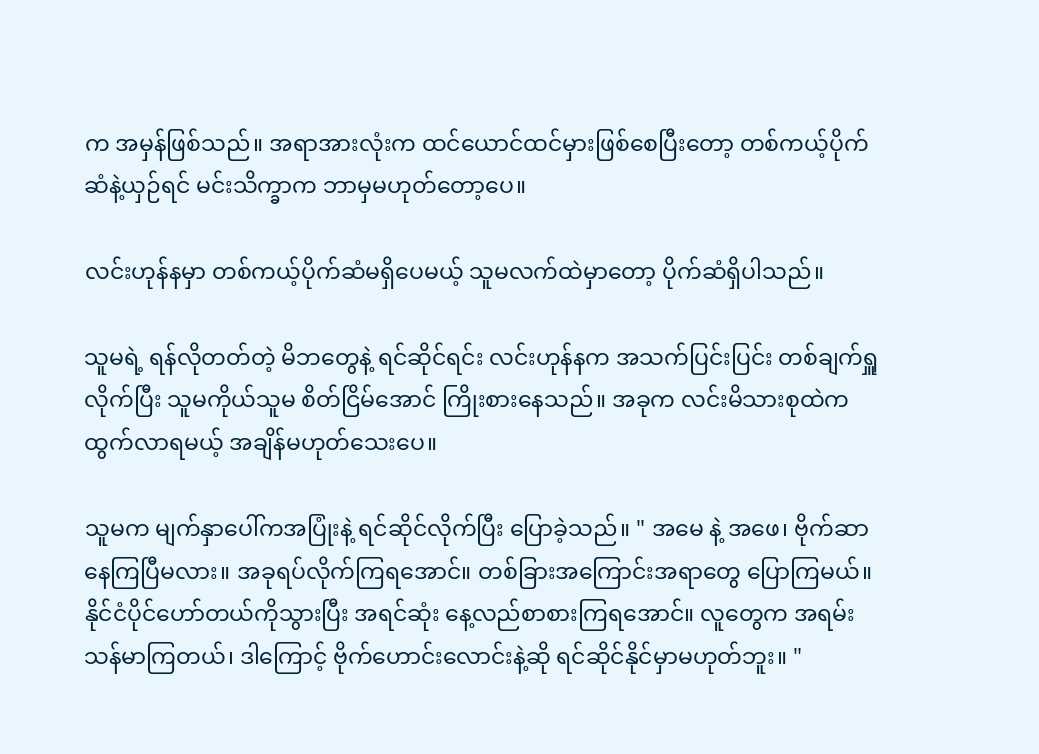က အမှန်ဖြစ်သည်။ အရာအားလုံးက ထင်ယောင်ထင်မှားဖြစ်စေပြီးတော့ တစ်ကယ့်ပိုက်ဆံနဲ့ယှဉ်ရင် မင်းသိက္ခာက ဘာမှမဟုတ်တော့ပေ။

လင်းဟုန်နမှာ တစ်ကယ့်ပိုက်ဆံမရှိပေမယ့် သူမလက်ထဲမှာတော့ ပိုက်ဆံရှိပါသည်။

သူမရဲ့ ရန်လိုတတ်တဲ့ မိဘတွေနဲ့ ရင်ဆိုင်ရင်း လင်းဟုန်နက အသက်ပြင်းပြင်း တစ်ချက်ရှူလိုက်ပြီး သူမကိုယ်သူမ စိတ်ငြိမ်အောင် ကြိုးစားနေသည်။ အခုက လင်းမိသားစုထဲက ထွက်လာရမယ့် အချိန်မဟုတ်သေးပေ။

သူမက မျက်နှာပေါ်ကအပြုံးနဲ့ ရင်ဆိုင်လိုက်ပြီး ပြောခဲ့သည်။ " အမေ နဲ့ အဖေ၊ ဗိုက်ဆာနေကြပြီမလား။ အခုရပ်လိုက်ကြရအောင်။ တစ်ခြားအကြောင်းအရာတွေ ပြောကြမယ်။ နိုင်ငံပိုင်ဟော်တယ်ကိုသွားပြီး အရင်ဆုံး နေ့လည်စာစားကြရအောင်။ လူတွေက အရမ်းသန်မာကြတယ်၊ ‌ဒါကြောင့် ဗိုက်ဟောင်းလောင်းနဲ့ဆို ရင်ဆိုင်နိုင်မှာမဟုတ်ဘူး။ "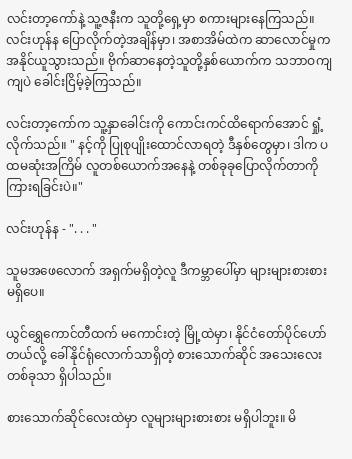လင်းတာ့ကော်နဲ့ သူ့ဇနီးက သူတို့ရှေ့မှာ စကားများနေကြသည်။ လင်းဟုန်န ပြောလိုက်တဲ့အချိန်မှာ၊ အစာအိမ်ထဲက ဆာလောင်မှုက အနိုင်ယူသွားသည်။ ဗိုက်ဆာနေတဲ့သူတို့နှစ်ယောက်က သဘာဝကျကျပဲ ခေါင်းငြိမ့်ခဲ့ကြသည်။

လင်းတာ့ကော်က သူ့နှာခေါင်းကို ကောင်းကင်ထိရောက်အောင် ရှုံ့လိုက်သည်။ " နင့်ကို ပြုစုပျိုးထောင်လာရတဲ့ ဒီနှစ်တွေမှာ၊ ဒါက ပထမဆုံးအကြိမ် လူတစ်ယောက်‌အနေနဲ့ တစ်ခုခုပြောလိုက်တာကို ကြားရခြင်းပဲ။"

လင်းဟုန်န - ". . . "

သူမအဖေလောက် အရှက်မရှိတဲ့လူ ဒီကမ္ဘာပေါ်မှာ များများစားစားမရှိပေ။

ယွင်ရွှေကောင်တီထက် မကောင်းတဲ့ မြို့ထဲမှာ၊ နိုင်ငံတော်ပိုင်ဟော်တယ်လို့ ခေါ်နိုင်ရုံလောက်သာရှိတဲ့ စားသောက်ဆိုင် အသေးလေးတစ်ခုသာ ရှိပါသည်။

စားသောက်ဆိုင်လေးထဲမှာ လူများများစားစား မရှိပါဘူး။ မိ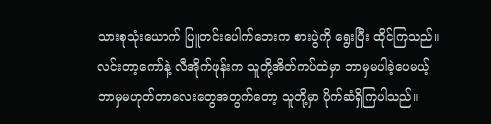သားစုသုံးယောက် ပြူတင်းပေါက်ဘေးက စားပွဲကို ရွေးပြီး ထိုင်ကြသည်။ လင်းတာ့ကော်နဲ့ လီအိုက်ဖုန်းက သူတို့အိတ်ကပ်ထဲမှာ ဘာမှမပါခဲ့ပေမယ့် ဘာမှမဟုတ်တာလေးတွေအတွက်တော့ သူတို့မှာ ပိုက်ဆံရှိကြပါသည်။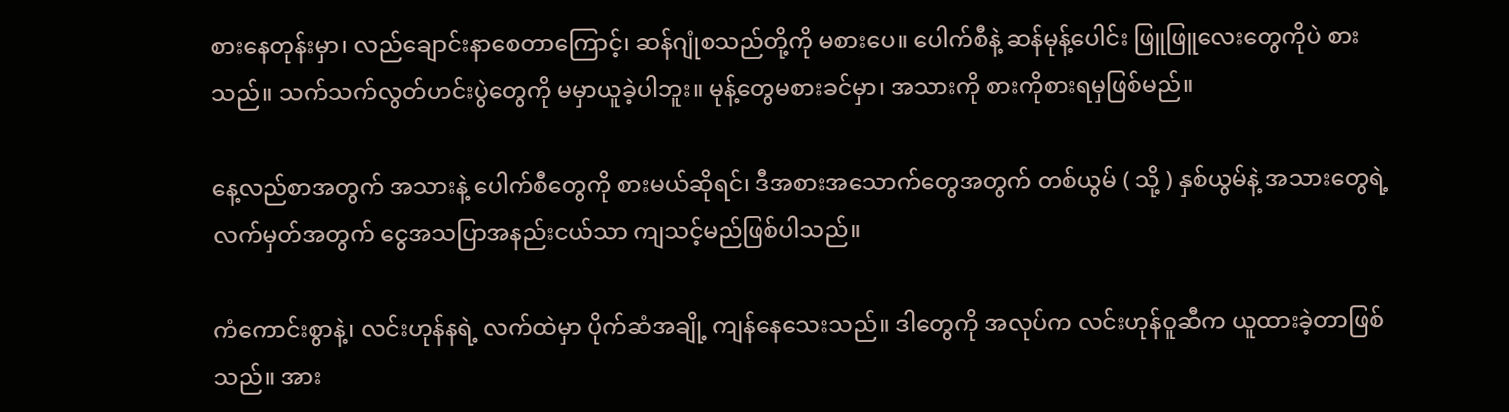စားနေတုန်းမှာ၊ လည်ချောင်းနာစေတာကြောင့်၊ ‌ဆန်ဂျုံစသည်တို့ကို မစားပေ။ ပေါက်စီနဲ့ ဆန်မုန့်ပေါင်း ဖြူဖြူလေးတွေကိုပဲ စားသည်။ သက်သက်လွတ်ဟင်းပွဲတွေကို မမှာယူခဲ့ပါဘူး။ မုန့်တွေမစားခင်မှာ၊ အသားကို စားကိုစားရမှဖြစ်မည်။

နေ့လည်စာအတွက် အသားနဲ့ ပေါက်စီတွေကို စားမယ်ဆိုရင်၊ ဒီအစားအသောက်တွေအတွက် တစ်ယွမ် ( သို့ ) နှစ်ယွမ်နဲ့ အသားတွေရဲ့ လက်မှတ်အတွက် ငွေအသပြာအနည်းငယ်သာ ကျသင့်မည်ဖြစ်ပါသည်။

ကံကောင်းစွာနဲ့၊ လင်းဟုန်နရဲ့ လက်ထဲမှာ ပိုက်ဆံအချို့ ကျန်နေသေးသည်။ ဒါတွေကို အလုပ်က လင်းဟုန်ဝူဆီက ယူထားခဲ့တာဖြစ်သည်။ အား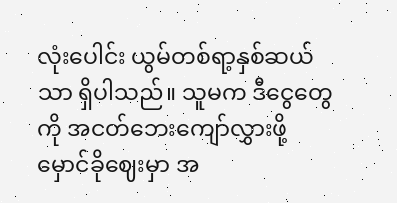လုံးပေါင်း ယွမ်တစ်ရာ့နှစ်ဆယ်သာ ရှိပါသည်။ သူမက ဒီငွေတွေကို အငတ်ဘေးကျော်လွှားဖို့ မှောင်ခိုဈေးမှာ အ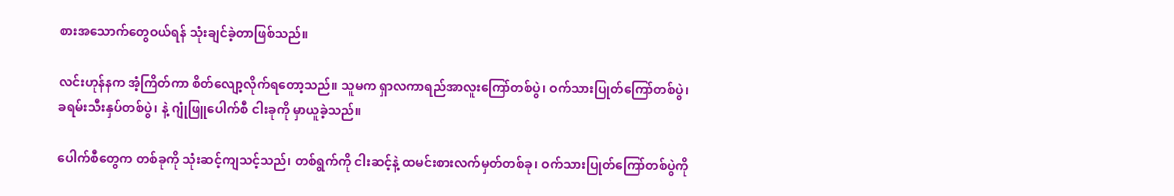စားအသောက်တွေဝယ်ရန် သုံးချင်ခဲ့တာဖြစ်သည်။

လင်းဟုန်နက အံ့ကြိတ်ကာ စိတ်လျော့လိုက်ရတော့သည်။ သူမက ရှာလကာရည်အာလူးကြော်တစ်ပွဲ၊ ဝက်သားပြုတ်ကြော်တစ်ပွဲ၊ ခရမ်းသီးနှပ်တစ်ပွဲ၊ နဲ့ ဂျုံဖြူပေါက်စီ ငါးခုကို မှာယူခဲ့သည်။

ပေါက်စီတွေက တစ်ခုကို သုံးဆင့်ကျသင့်သည်၊ တစ်ရွက်ကို ငါးဆင့်နဲ့ ထမင်းစားလက်မှတ်တစ်ခု၊ ဝက်သားပြုတ်ကြော်တစ်ပွဲကို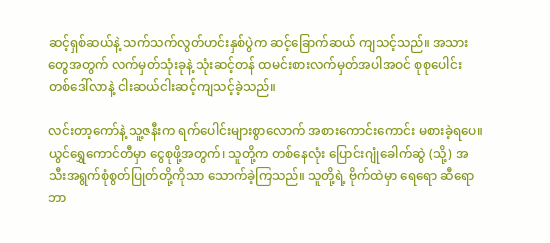ဆင့်ရှစ်ဆယ်နဲ့ သက်သက်လွတ်ဟင်းနှစ်ပွဲက ဆင့်ခြောက်ဆယ် ကျသင့်သည်။ အသားတွေအတွက် လက်မှတ်သုံးခုနဲ့ သုံး‌ဆင့်တန် ထမင်းစားလက်မှတ်အပါအဝင် စုစုပေါင်း တစ်ဒေါ်လာနဲ့ ငါးဆယ်ငါးဆင့်ကျသင့်ခဲ့သည်။

လင်းတာ့ကော်နဲ့ သူ့ဇနီးက ရက်ပေါင်းများစွာလောက် အစားကောင်းကောင်း မစားခဲ့ရပေ။ ယွင်ရွှေကောင်တီမှာ ငွေစုဖို့အတွက်၊ သူတို့က တစ်နေလုံး ပြောင်းဂျုံခေါက်ဆွဲ (သို့) အသီးအရွက်စုံစွတ်ပြုတ်တို့ကိုသာ သောက်ခဲ့ကြသည်။ သူတို့ရဲ့ ဗိုက်ထဲမှာ ရေရော ဆီရော ဘာ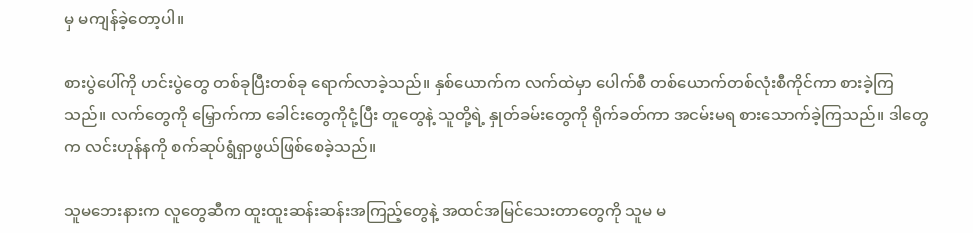မှ မကျန်ခဲ့တော့ပါ။

စားပွဲပေါ်ကို ဟင်းပွဲတွေ တစ်ခုပြီးတစ်ခု ရောက်လာခဲ့သည်။ နှစ်ယောက်က လက်ထဲမှာ ပေါက်စီ တစ်ယောက်တစ်လုံးစီကိုင်ကာ စားခဲ့ကြသည်။ လက်တွေကို မြှောက်ကာ ခေါင်းတွေကိုငုံ့ပြီး တူတွေနဲ့ သူတို့ရဲ့ နှုတ်ခမ်းတွေကို ရိုက်ခတ်ကာ အငမ်းမရ စားသောက်ခဲ့ကြသည်။ ဒါတွေက လင်းဟုန်နကို စက်ဆုပ်ရွံရှာဖွယ်ဖြစ်စေခဲ့သည်။

သူမဘေးနားက လူတွေဆီက ထူးထူးဆန်းဆန်းအကြည့်တွေနဲ့ အထင်အမြင်သေးတာတွေကို သူမ မ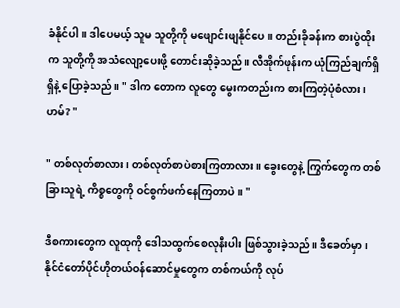ခံနိုင်ပါ။ ဒါပေမယ့် သူမ သူတို့ကို မဖျောင်းဖျနိုင်ပေ။ တည်းခိုခန်းက စားပွဲထိုးက သူတို့ကို အသံလျော့ပေးဖို့ တောင်းဆိုခဲ့သည်။ လီအိုက်ဖုန်းက ယုံကြည်ချက်ရှိရှိနဲ့ ပြောခဲ့သည်။ " ဒါက တောက လူတွေ မွေးကတည်းက စားကြတဲ့ပုံစံလား၊ ဟမ်? "

" တစ်လုတ်စာလား၊ တစ်လုတ်စာပဲစားကြတာလား။ ခွေးတွေနဲ့ ကြွက်တွေက တစ်ခြားသူ‌ရဲ့ ကိစ္စတွေကို ဝင်စွက်ဖက်နေကြတာပဲ။ "

ဒီစကားတွေက လူထုကို ဒေါသထွက်စေလုနီးပါး ဖြစ်သွားခဲ့သည်။ ဒီခေတ်မှာ၊ နိုင်ငံတော်ပိုင်ဟိုတယ်ဝန်ဆောင်မှုတွေက တစ်ကယ်ကို လုပ်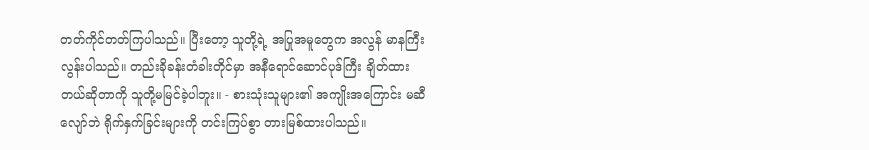တတ်ကိုင်တတ်ကြပါသည်။ ပြီးတော့ သူတို့ရဲ့ အပြုအမူတွေက အလွန် မာနကြီးလွန်းပါသည်။ တည်းခိုခန်းတံခါးတိုင်မှာ အနီရောင်ဆောင်ပုဒ်ကြီး ချိတ်ထားတယ်ဆိုတာကို သူတို့မမြင်ခဲ့ပါဘူး။ - စားသုံးသူများ၏ အကျိုးအကြောင်း မဆီလျော်ဘဲ ရိုက်နှက်ခြင်းများကို တင်းကြပ်စွာ တားမြစ်ထားပါသည်။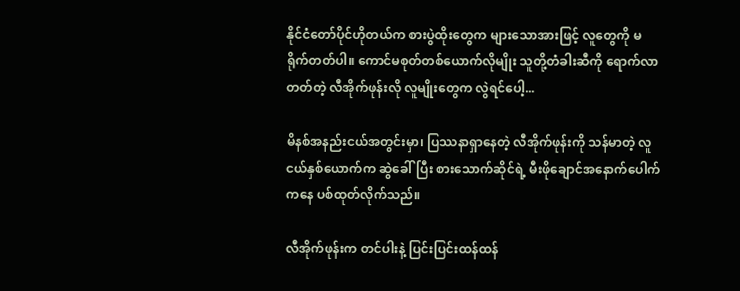နိုင်ငံတော်ပိုင်ဟိုတယ်က စားပွဲထိုးတွေက များသောအားဖြင့် လူတွေကို မရိုက်တတ်ပါ။ ကောင်မစုတ်တစ်ယောက်လိုမျိုး သူတို့တံခါးဆီကို ရောက်လာတတ်တဲ့ လီအိုက်ဖုန်းလို လူမျိုးတွေက လွဲရင်ပေါ့...

မိနစ်အနည်းငယ်အတွင်းမှာ၊ ပြဿနာရှာနေတဲ့ လီအိုက်ဖုန်းကို သန်မာတဲ့ လူငယ်နှစ်ယောက်က ဆွဲခေါ်ပြီး စားသောက်ဆိုင်ရဲ့ မီးဖိုချောင်အနောက်ပေါက်ကနေ ပစ်ထုတ်လိုက်သည်။

လီအိုက်ဖုန်းက တင်ပါးနဲ့ ပြင်းပြင်းထန်ထန်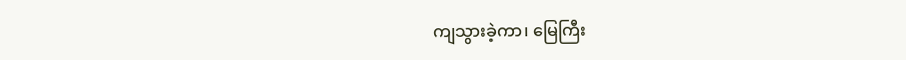ကျသွားခဲ့ကာ၊ မြေကြီး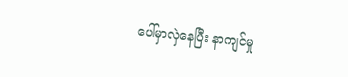ပေါ်မှာလှဲနေပြီး နာကျင်မှု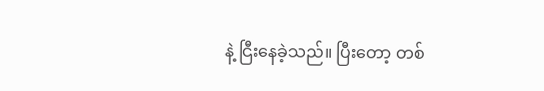နဲ့ ငြီးနေခဲ့သည်။ ပြီးတော့ တစ်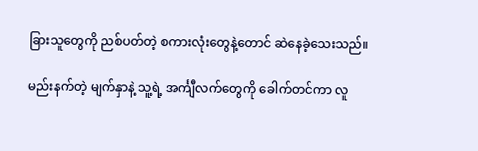ခြားသူတွေကို ညစ်ပတ်တဲ့ စကားလုံးတွေနဲ့တောင် ဆဲနေခဲ့သေးသည်။

မည်းနက်တဲ့ မျက်နှာနဲ့ သူ့ရဲ့ အင်္ကျီလက်တွေ‌ကို ခေါက်တင်ကာ လူ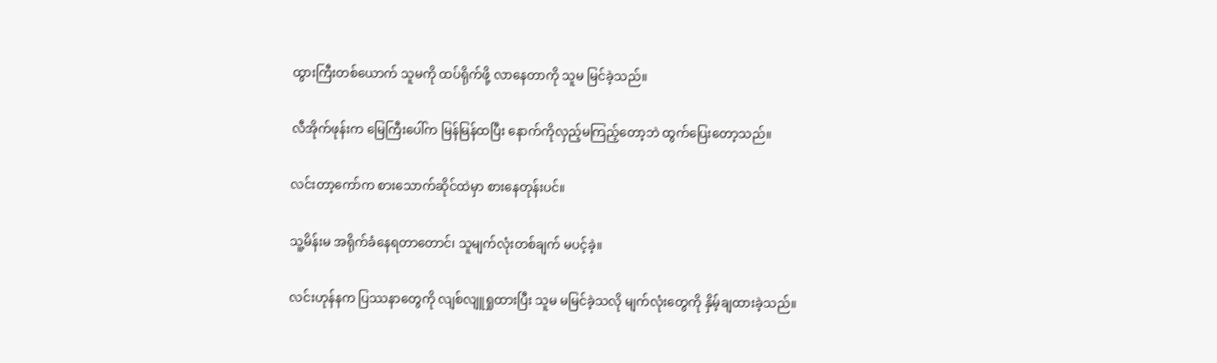ထွားကြီးတစ်ယောက် သူမကို ထပ်ရိုက်ဖို့ လာနေတာကို သူမ မြင်ခဲ့သည်။

လီအိုက်ဖုန်းက မြေကြီးပေါ်က မြန်မြန်ထပြီး နောက်ကိုလှည့်မကြည့်တော့ဘဲ ထွက်ပြေးတော့သည်။

လင်းတာ့ကော်က စားသောက်ဆိုင်ထဲမှာ စားနေတုန်းပင်။

သူ့မိန်းမ အရိုက်ခံနေရတာတောင်၊ သူမျက်လုံးတစ်ချက် မပင့်ခဲ့။

လင်းဟုန်နက ပြဿနာတွေကို လျစ်လျူရှုထားပြီး သူမ မမြင်ခဲ့သလို မျက်လုံးတွေကို နှိမ့်ချထားခဲ့သည်။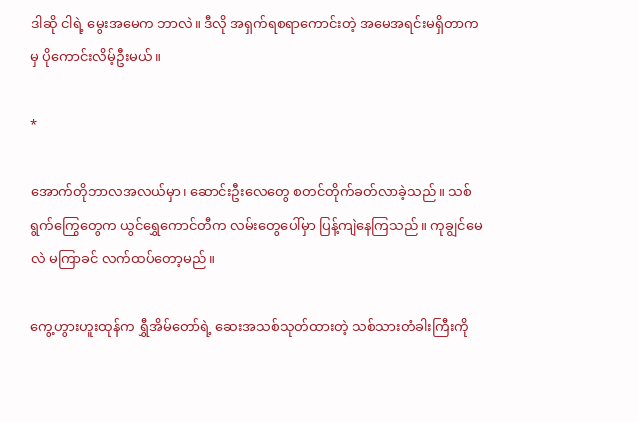ဒါဆို ငါရဲ့ မွေးအမေက ဘာလဲ။ ဒီလို အရှက်ရစရာကောင်းတဲ့ အမေအရင်းမရှိတာကမှ ပိုကောင်းလိမ့်ဦးမယ်။

*

အောက်တိုဘာလအလယ်မှာ၊ ဆောင်းဦးလေတွေ စတင်တိုက်ခတ်လာခဲ့သည်။ သစ်ရွက်ကြွေတွေက ယွင်‌ရွှေကောင်တီက လမ်းတွေပေါ်မှာ ပြန့်ကျဲနေကြသည်။ ကုချွင်မေလဲ မကြာခင် လက်ထပ်တော့မည်။

ကွေ့ဟွားဟူးထုန်က ရွှီအိမ်တော်ရဲ့ ဆေးအသစ်သုတ်ထားတဲ့ သစ်သားတံခါးကြီးကို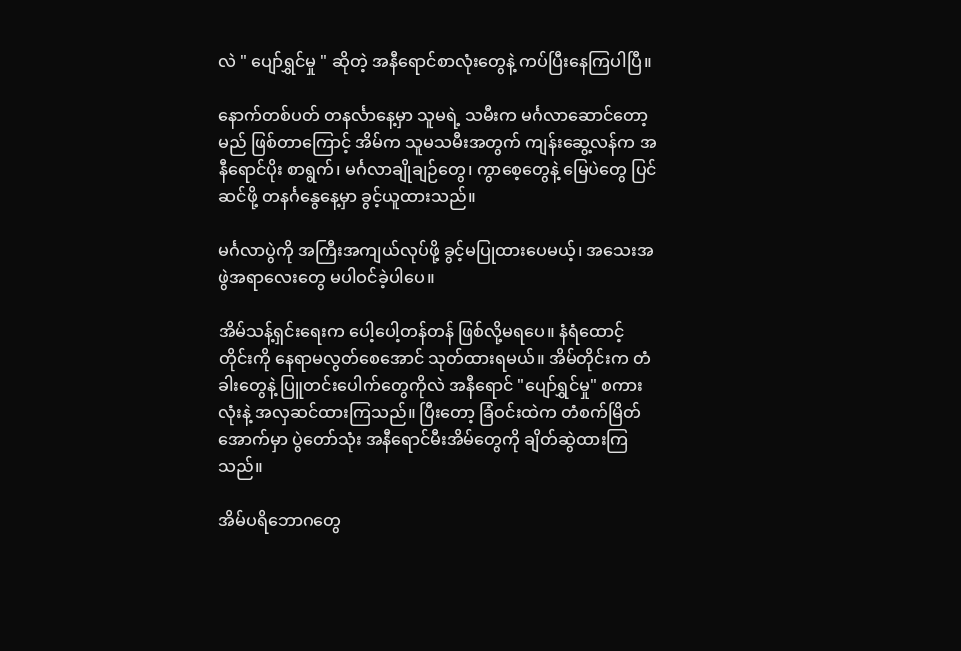လဲ " ပျော်ရွှင်မှု " ဆိုတဲ့ အနီရောင်စာလုံးတွေနဲ့ ကပ်ပြီးနေကြပါပြီ။

နောက်တစ်ပတ် တနင်္လာနေ့မှာ သူမရဲ့ သမီးက မင်္ဂလာဆောင်တော့မည် ဖြစ်တာကြောင့် အိမ်က သူမသမီးအတွက် ကျန်းဆွေ့လန်က အနီရောင်ပိုး စာရွက်၊ မင်္ဂလာချိုချဉ်တွေ၊ ကွာစေ့တွေနဲ့ မြေပဲတွေ ပြင်ဆင်ဖို့ တနင်္ဂနွေနေ့မှာ ခွင့်ယူထားသည်။

မင်္ဂလာပွဲကို အကြီးအကျယ်လုပ်ဖို့ ခွင့်မပြုထားပေမယ့်၊ အသေးအဖွဲအရာလေးတွေ မပါဝင်ခဲ့ပါပေ။

အိမ်သန့်ရှင်းရေးက ပေါ့ပေါ့တန်တန် ဖြစ်လို့မရပေ။ နံရံထောင့်တိုင်းကို နေရာမလွတ်စေအောင် သုတ်ထားရမယ်။ အိမ်တိုင်းက တံခါးတွေနဲ့ ပြူတင်းပေါက်တွေကိုလဲ အနီရောင် "ပျော်ရွှင်မှု" စကားလုံးနဲ့ အလှဆင်ထားကြသည်။ ပြီးတော့ ခြံဝင်းထဲက တံစက်မြိတ်အောက်မှာ ပွဲတော်သုံး အနီရောင်မီးအိမ်တွေကို ချိတ်ဆွဲထားကြသည်။

အိမ်ပရိဘောဂတွေ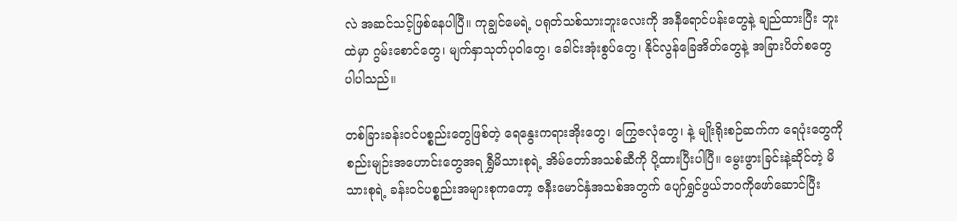လဲ အဆင်သင့်ဖြစ်နေပါပြီ။ ကုချွင်မေရဲ့ ပရုတ်သစ်သားဘူးလေးကို အနီရောင်ပန်းတွေနဲ့ ချည်ထားပြီး ဘူးထဲမှာ ဂွမ်းစောင်တွေ၊ မျက်နှာသုတ်ပုဝါတွေ၊ ခေါင်းအုံးစွပ်တွေ၊ နိုင်လွန်ခြေအိတ်တွေနဲ့ အခြားပိတ်စတွေ ပါပါသည်။

တစ်ခြားခန်းဝင်ပစ္စည်းတွေဖြစ်တဲ့ ရေနွေးကရားအိုးတွေ၊ ကြွေဇလုံတွေ၊ နဲ့ မျိုးရိုးစဉ်ဆက်က ရေပုံးတွေကို စည်းမျဉ်းအဟောင်းတွေအရ ရွှီမိသားစုရဲ့ အိမ်တော်အသစ်ဆီကို ပို့ထားပြီးပါပြီ။ မွေးဖွားခြင်းနဲ့ဆိုင်တဲ့ မိသားစုရဲ့ ခန်းဝင်ပစ္စည်းအများစုကတော့ ဇနီးမောင်နှံအသစ်အတွက် ပျော်ရွှင်ဖွယ်ဘဝကိုဖော်ဆောင်ပြီး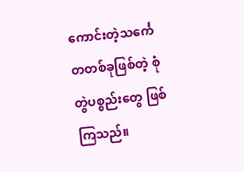ကောင်းတဲ့သင်္ကေတတစ်ခုဖြစ်တဲ့ စုံတွဲပစ္စည်းတွေ ဖြစ်ကြသည်။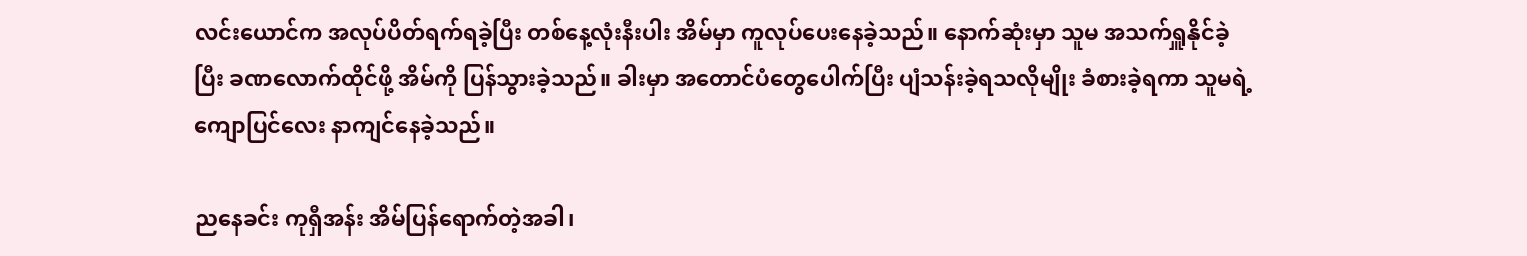လင်းယောင်က အလုပ်ပိတ်ရက်ရခဲ့ပြီး တစ်နေ့လုံးနီးပါး အိမ်မှာ ကူလုပ်ပေးနေခဲ့သည်။ နောက်ဆုံးမှာ သူမ အသက်ရှူနိုင်ခဲ့ပြီး ခဏလောက်ထိုင်ဖို့ အိမ်ကို ပြန်သွားခဲ့သည်။ ခါးမှာ အတောင်ပံတွေပေါက်ပြီး ပျံသန်းခဲ့ရသလိုမျိုး ခံစားခဲ့ရကာ သူမရဲ့ ကျောပြင်လေး နာကျင်နေခဲ့သည်။

ညနေခင်း ကုရှီအန်း အိမ်ပြန်ရောက်တဲ့အခါ၊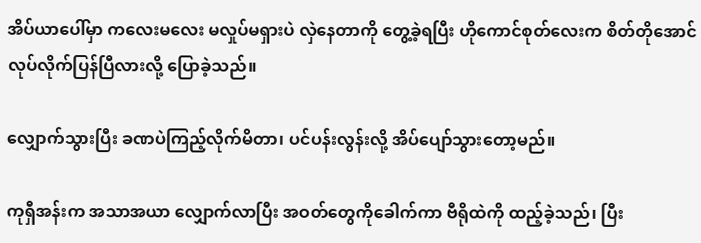အိပ်ယာပေါ်မှာ ကလေးမလေး မလှုပ်မရှားပဲ လှဲနေတာကို တွေ့ခဲ့ရပြီး ဟိုကောင်စုတ်လေးက စိတ်တိုအောင်လုပ်လိုက်ပြန်ပြီလားလို့ ပြောခဲ့သည်။

လျှောက်သွားပြီး ခဏပဲကြည့်လိုက်မိတာ၊ ပင်ပန်းလွန်းလို့ အိပ်ပျော်သွားတော့မည်။

ကုရှီအန်းက အသာအယာ လျှောက်လာပြီး အဝတ်တွေကိုခေါက်ကာ ဗီရိုထဲကို ထည့်ခဲ့သည်၊ ပြီး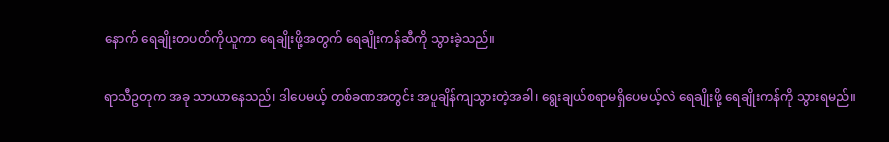နောက် ရေချိုးတပတ်ကိုယူကာ ရေချိုးဖို့အတွက် ရေချိုးကန်ဆီကို သွားခဲ့သည်။

ရာသီဥတုက အခု သာယာနေသည်၊ ဒါပေမယ့် တစ်ခဏအတွင်း အပူချိန်ကျသွားတဲ့အခါ၊ ရွေးချယ်စရာမရှိပေမယ့်လဲ ရေချိုးဖို့ ရေချိုးကန်ကို သွားရမည်။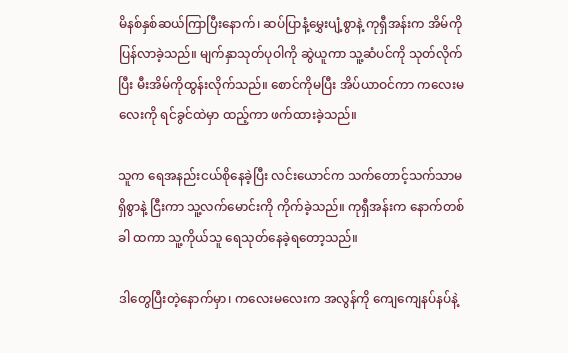မိနစ်နှစ်ဆယ်ကြာပြီးနောက်၊ ဆပ်ပြာနံ့မွှေးပျံ့စွာနဲ့ ကုရှီအန်းက အိမ်ကိုပြန်လာခဲ့သည်။ မျက်နှာသုတ်ပုဝါကို ဆွဲယူကာ သူ့ဆံပင်ကို သုတ်လိုက်ပြီး မီးအိမ်ကိုထွန်းလိုက်သည်။ စောင်ကိုမပြီး အိပ်ယာဝင်ကာ ကလေးမလေးကို ရင်ခွင်ထဲမှာ ထည့်ကာ ဖက်ထားခဲ့သည်။

သူက ရေအနည်းငယ်စိုနေခဲ့ပြီး လင်းယောင်က သက်တောင့်သက်သာမရှိစွာနဲ့ ငြီးကာ သူ့လက်မောင်းကို ကိုက်ခဲ့သည်။ ကုရှီအန်းက နောက်တစ်ခါ ထကာ သူ့ကိုယ်သူ ရေသုတ်နေခဲ့ရတော့သည်။

ဒါတွေပြီး‌တဲ့နောက်မှာ၊ ကလေးမလေးက အလွန်ကို ကျေကျေနပ်နပ်နဲ့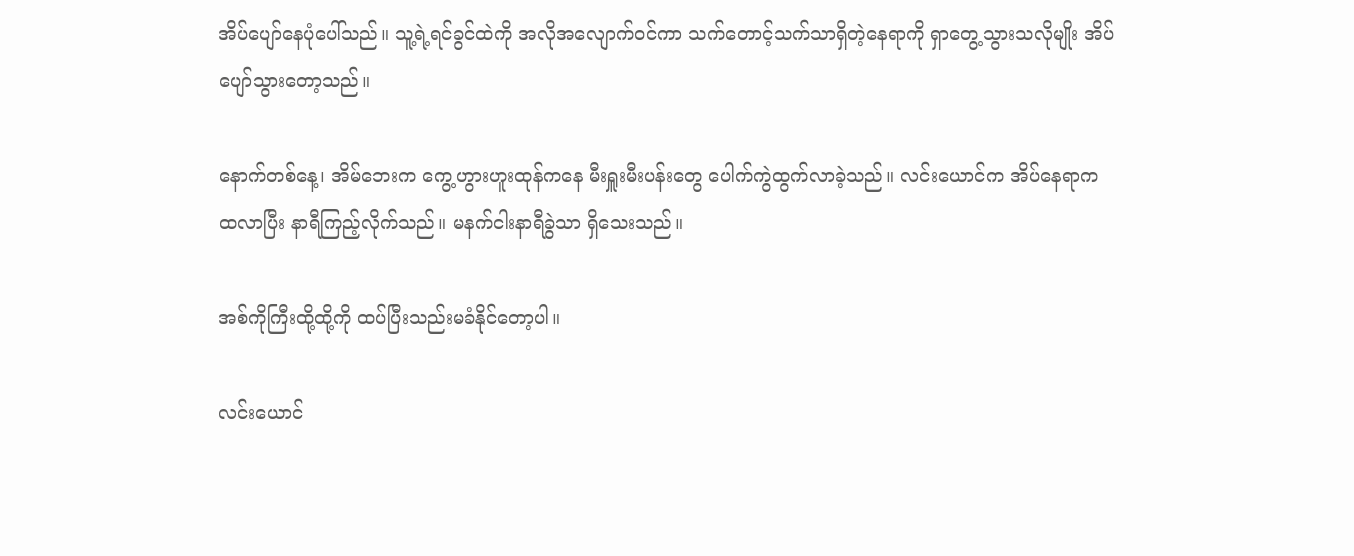အိပ်ပျော်နေပုံပေါ်သည်။ သူ့ရဲ့ရင်ခွင်ထဲကို အလိုအလျောက်ဝင်ကာ သက်တောင့်သက်သာရှိတဲ့နေရာကို ရှာတွေ့သွားသလိုမျိုး အိပ်ပျော်သွားတော့သည်။

နောက်တစ်နေ့၊ အိမ်ဘေးက ကွေ့ဟွားဟူးထုန်ကနေ မီးရှူးမီးပန်းတွေ ပေါက်ကွဲထွက်လာခဲ့သည်။ လင်းယောင်က အိပ်နေရာက ထလာပြီး နာရီကြည့်လိုက်သည်။ မနက်ငါးနာရီခွဲသာ ရှိသေးသည်။

အစ်ကိုကြီးထို့ထို့ကို ထပ်ပြီးသည်းမခံနိုင်တော့ပါ။

လင်းယောင်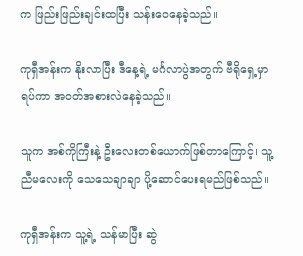က ဖြည်းဖြည်းချင်းထပြီး သန်းဝေနေခဲ့သည်။

ကုရှီအန်းက နိုးလာပြီး ဒီနေ့ရဲ့ မင်္ဂလာပွဲအတွက် ဗီရိုရှေ့မှာရပ်ကာ အဝတ်အစားလဲနေခဲ့သည်။

သူက အစ်ကိုကြီးနဲ့ ဦးလေးတစ်ယောက်ဖြစ်တာကြောင့်၊ သူ့ ညီမလေးကို သေသေချာချာ ပို့ဆောင်ပေးရမည်ဖြစ်သည်။

ကုရှီအန်းက သူ့ရဲ့ သန်မာပြီး ဆွဲ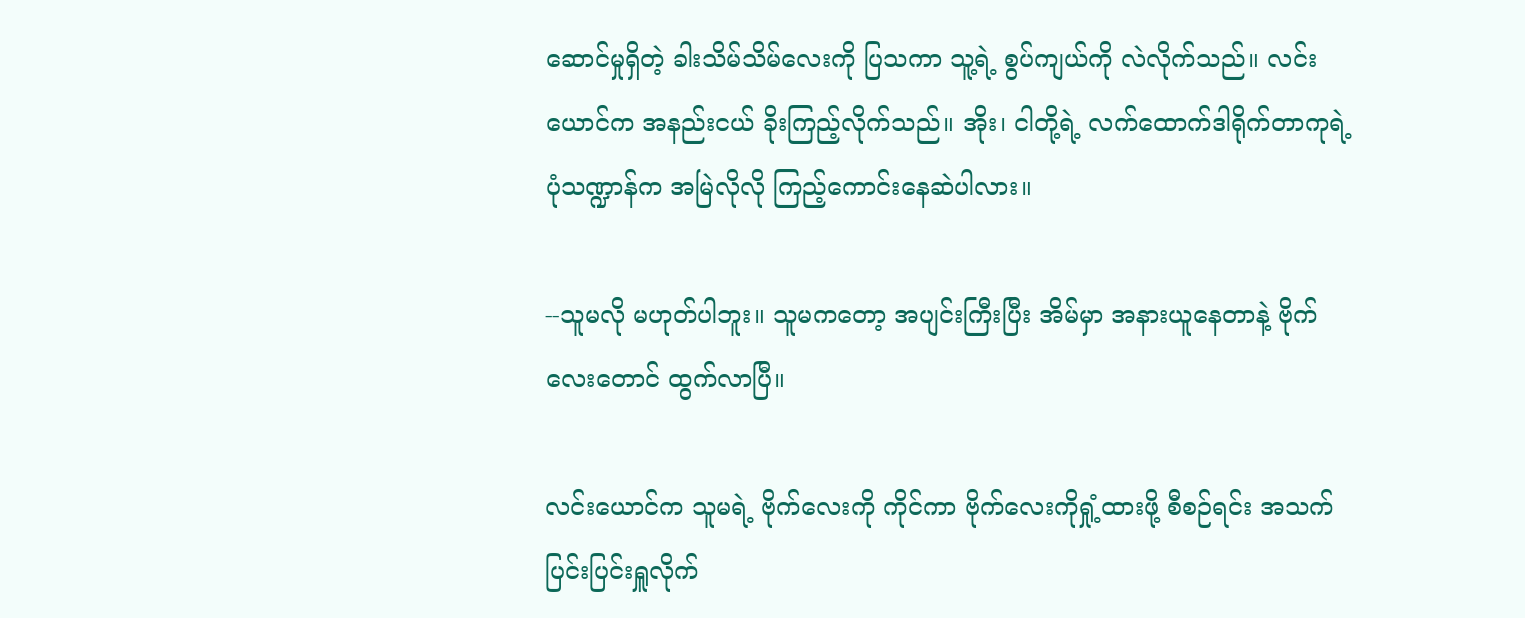ဆောင်မှုရှိတဲ့ ခါးသိမ်သိမ်လေးကို ပြသကာ သူ့ရဲ့ စွပ်ကျယ်ကို လဲလိုက်သည်။ လင်းယောင်က အနည်းငယ် ခိုးကြည့်လိုက်သည်။ အိုး၊ ငါတို့ရဲ့ လက်ထောက်ဒါရိုက်တာကုရဲ့ ပုံသဏ္ဍာန်က အမြဲလိုလို ကြည့်ကောင်းနေဆဲပါလား။

--သူမလို မဟုတ်ပါဘူး။ သူမကတော့ အပျင်းကြီးပြီး အိမ်မှာ အနားယူနေတာနဲ့ ဗိုက်လေးတောင် ထွက်လာပြီ။

လင်းယောင်က သူမရဲ့ ဗိုက်လေးကို ကိုင်ကာ ဗိုက်လေးကိုရှုံ့ထားဖို့ စီစဉ်ရင်း အသက်ပြင်းပြင်းရှူလိုက်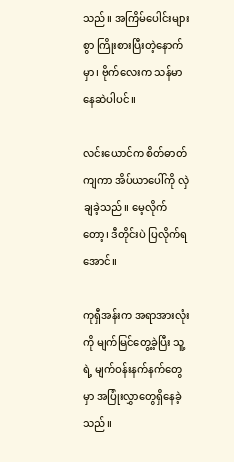သည်။ အကြိမ်ပေါင်းများစွာ ကြိုးစားပြီးတဲ့နောက်မှာ၊ ဗိုက်လေးက သန်မာနေဆဲပါပင်။

လင်းယောင်က စိတ်ဓာတ်ကျကာ အိပ်ယာပေါ်ကို လှဲချခဲ့သည်။ မေ့လိုက်တော့၊ ဒီတိုင်းပဲ ပြလိုက်ရအောင်။

ကုရှီအန်းက အရာအားလုံးကို မျက်မြင်တွေ့ခဲ့ပြီး သူ့ရဲ့ မျက်ဝန်းနက်နက်တွေမှာ အပြုံးလွှာတွေရှိနေခဲ့သည်။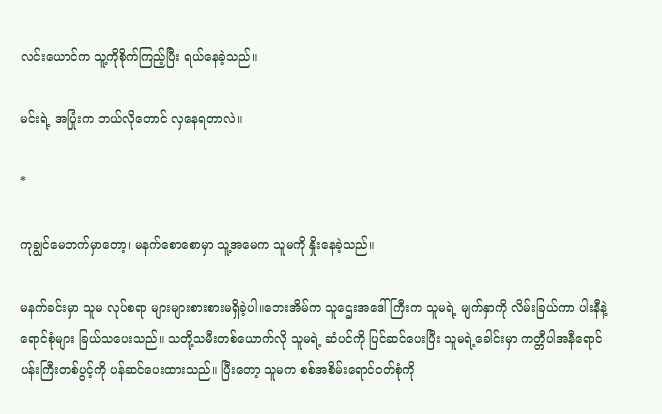လင်းယောင်က သူ့ကိုစိုက်ကြည့်ပြီး ရယ်နေခဲ့သည်။

မင်းရဲ့ အပြုံးက ဘယ်လိုတောင် လှနေရတာလဲ။

*

ကုချွင်မေဘက်မှာတော့၊ မနက်စောစောမှာ သူ့အမေက သူမကို နှိုးနေခဲ့သည်။

မနက်ခင်းမှာ သူမ လုပ်စရာ များများစားစားမရှိခဲ့ပါ။ဘေးအိမ်က သူဌေးအဒေါ်ကြီးက သူမရဲ့ မျက်နှာကို လိမ်းခြယ်ကာ ပါးနီနဲ့ ရောင်စုံများ ခြယ်သပေးသည်။ သတို့သမီးတစ်ယောက်လို သူမရဲ့ ဆံပင်ကို ပြင်ဆင်ပေးပြီး သူမရဲ့ခေါင်းမှာ ကတ္တီပါအနီရောင်ပန်းကြီးတစ်ပွင့်ကို ပန်ဆင်ပေးထားသည်။ ပြီးတော့ သူမက စစ်အစိမ်းရောင်ဝတ်စုံကို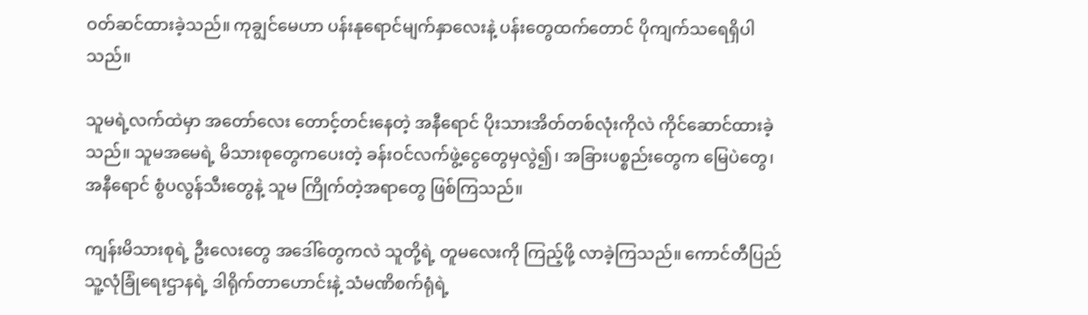ဝတ်ဆင်ထားခဲ့သည်။ ကုချွင်မေဟာ ပန်းနုရောင်မျက်နှာလေးနဲ့ ပန်းတွေထက်တောင် ပိုကျက်သရေရှိပါသည်။

သူမရဲ့လက်ထဲမှာ အတော်လေး တောင့်တင်းနေတဲ့ အနီရောင် ပိုးသားအိတ်တစ်လုံးကိုလဲ ကိုင်ဆောင်ထားခဲ့သည်။ သူမအမေရဲ့ မိသားစုတွေကပေးတဲ့ ခန်းဝင်လက်ဖွဲ့ငွေတွေမှလွဲ၍၊ အခြားပစ္စည်းတွေက မြေပဲတွေ၊ အနီရောင် စွံပလွန်သီးတွေနဲ့ သူမ ကြိုက်တဲ့အရာတွေ ဖြစ်ကြသည်။

ကျန်းမိသားစုရဲ့ ဦးလေးတွေ အဒေါ်တွေကလဲ သူတို့ရဲ့ တူမလေးကို ကြည့်ဖို့ လာခဲ့ကြသည်။ ကောင်တီပြည်သူ့လုံခြုံရေးဌာနရဲ့ ဒါရိုက်တာဟောင်းနဲ့ သံမဏိစက်ရုံရဲ့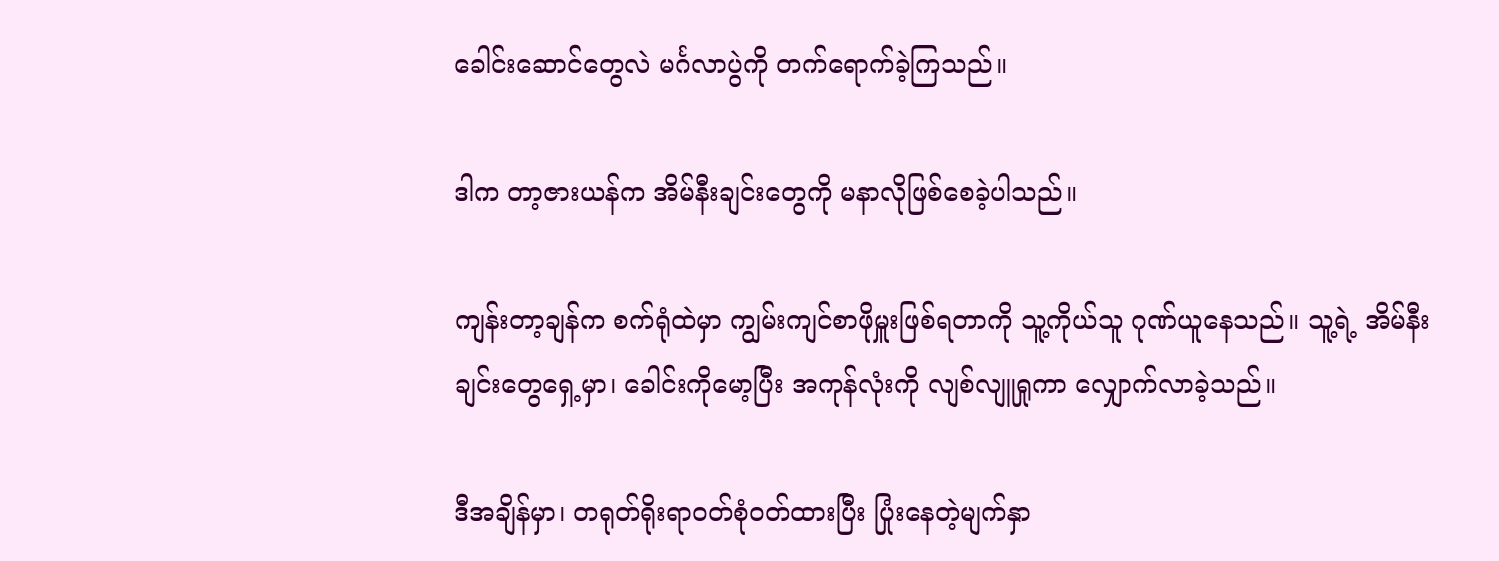ခေါင်းဆောင်တွေလဲ မင်္ဂလာပွဲ‌ကို တက်ရောက်ခဲ့ကြသည်။

ဒါက တာ့ဇားယန်က အိမ်နီးချင်းတွေကို မနာလိုဖြစ်စေခဲ့ပါသည်။

ကျန်းတာ့ချန်က စက်ရုံထဲမှာ ကျွမ်းကျင်စာဖိုမှူးဖြစ်ရတာကို သူ့ကိုယ်သူ ဂုဏ်ယူနေသည်။ သူ့ရဲ့ အိမ်နီးချင်းတွေရှေ့မှာ၊ ခေါင်းကိုမော့ပြီး အကုန်လုံးကို လျစ်လျူရှုကာ လျှောက်လာခဲ့သည်။

ဒီအချိန်မှာ၊ တရုတ်ရိုးရာဝတ်စုံဝတ်ထားပြီး ပြုံးနေတဲ့မျက်နှာ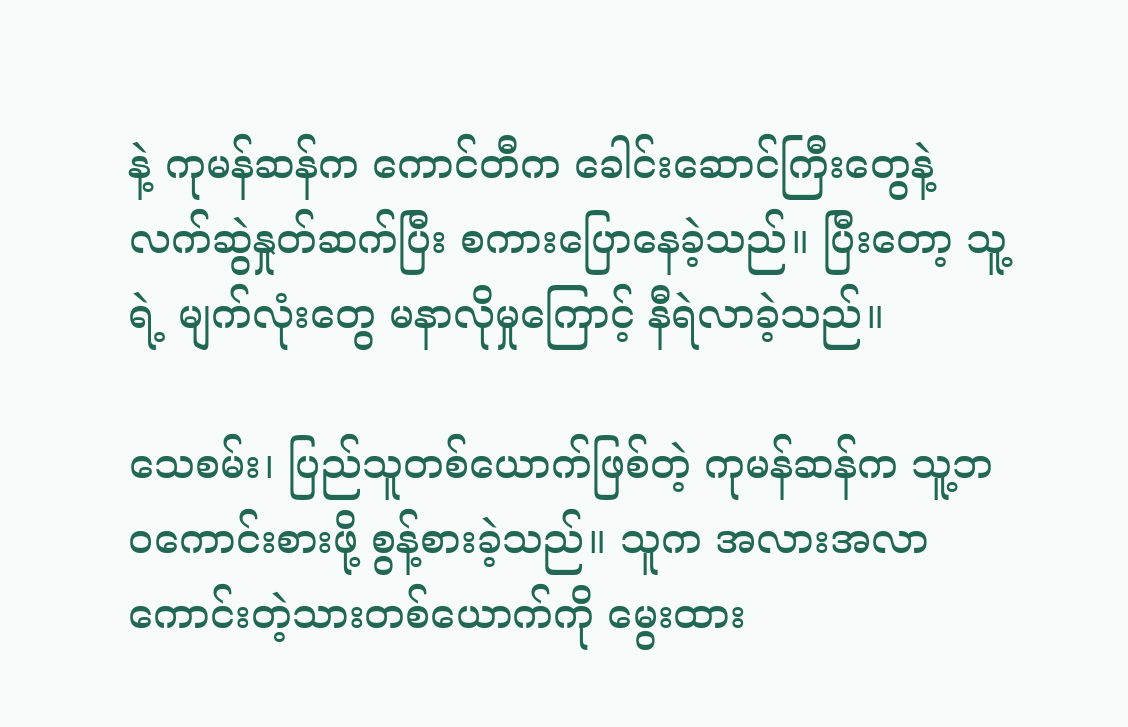နဲ့ ကုမန်ဆန်က ကောင်တီက ခေါင်းဆောင်ကြီးတွေနဲ့ လက်ဆွဲနှုတ်ဆက်ပြီး စကားပြောနေခဲ့သည်။ ပြီးတော့ သူ့ရဲ့ မျက်လုံးတွေ မနာလိုမှုကြောင့် နီရဲလာခဲ့သည်။

သေစမ်း၊ ပြည်သူတစ်ယောက်ဖြစ်တဲ့ ကုမန်ဆန်က သူ့ဘဝကောင်းစားဖို့ စွန့်စားခဲ့သည်။ သူက အလားအလာကောင်းတဲ့သားတစ်ယောက်ကို မွေးထား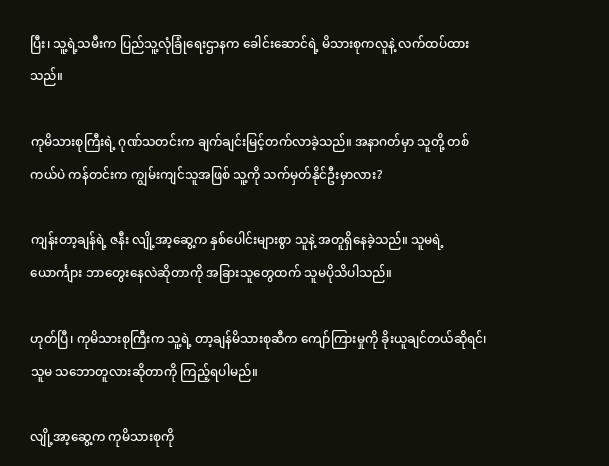ပြီး၊ သူ့ရဲ့သမီးက ပြည်သူ့လုံခြုံရေးဌာနက ခေါင်းဆောင်ရဲ့ မိသားစုကလူနဲ့ လက်ထပ်ထားသည်။

ကုမိသားစုကြီးရဲ့ ဂုဏ်သတင်းက ချက်ချင်းမြင့်တက်လာခဲ့သည်။ အနာဂတ်မှာ သူတို့ တစ်ကယ်ပဲ ကန်တင်းက ကျွမ်းကျင်သူအဖြစ် သူ့ကို သက်မှတ်နိုင်ဦးမှာလား?

ကျန်းတာ့ချန်ရဲ့ ဇနီး လျို့အာ့ဆွေ့က နှစ်ပေါင်းများစွာ သူနဲ့ အတူရှိနေခဲ့သည်။ သူမရဲ့ယောင်္ကျား ဘာတွေးနေလဲဆိုတာကို အခြားသူတွေထက် သူမပိုသိပါသည်။

ဟုတ်ပြီ၊ ကုမိသားစုကြီးက သူ့ရဲ့ တာ့ချန်မိသားစုဆီက ကျော်ကြားမှုကို ခိုးယူချင်တယ်ဆိုရင်၊ သူမ သဘောတူလားဆိုတာကို ကြည့်ရပါမည်။

လျို့အာ့ဆွေ့က ကုမိသားစုကို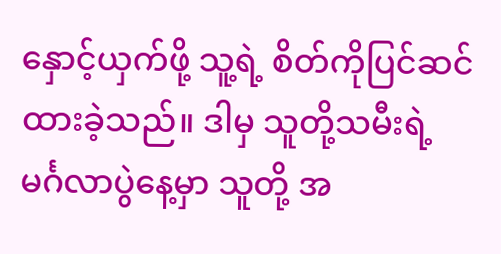နှောင့်ယှက်ဖို့ သူ့ရဲ့ စိတ်ကိုပြင်ဆင်ထားခဲ့သည်။ ဒါမှ သူတို့သမီးရဲ့ မင်္ဂလာပွဲနေ့မှာ သူတို့ အ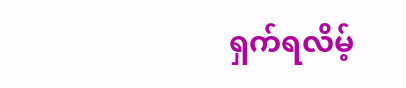ရှက်ရလိမ့်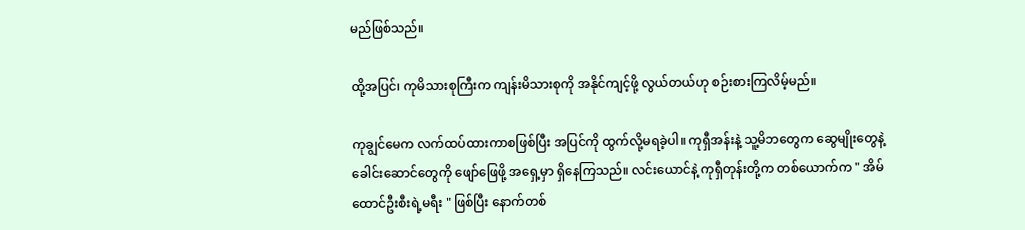မည်ဖြစ်သည်။

ထို့အပြင်၊ ကုမိသားစုကြီးက ကျန်းမိသားစုကို အနိုင်ကျင့်ဖို့ လွယ်တယ်ဟု စဉ်းစားကြလိမ့်မည်။

ကုချွင်မေက လက်ထပ်ထားကာစဖြစ်ပြီး အပြင်ကို ထွက်လို့မရခဲ့ပါ။ ကုရှီအန်းနဲ့ သူ့မိဘတွေက ဆွေမျိုးတွေနဲ့ ခေါင်းဆောင်တွေကို ဖျော်ဖြေဖို့ အရှေ့မှာ ရှိနေကြသည်။ လင်းယောင်နဲ့ ကုရှီတုန်းတို့က တစ်ယောက်က " အိမ်ထောင်ဦးစီးရဲ့မရီး " ဖြစ်ပြီး နောက်တစ်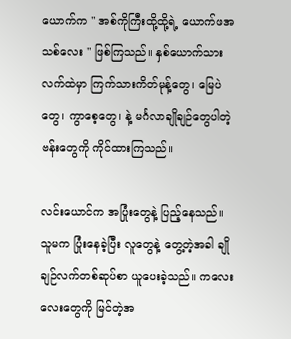ယောက်က " အစ်ကိုကြီးထို့ထို့ရဲ့ ယောက်ဖအသစ်လေး " ဖြစ်ကြသည်။ နှစ်ယောက်သား လက်ထဲမှာ ကြက်သားကိတ်မုန့်တွေ၊ မြေပဲတွေ၊ ကွာစေ့တွေ၊ နဲ့ မင်္ဂလာချိုချဉ်တွေပါတဲ့ ဗန်းတွေကို ကိုင်ထားကြသည်။

လင်းယောင်က အပြုံးတွေနဲ့ ပြည့်နေသည်။ သူမက ပြုံးနေခဲ့ပြီး လူတွေနဲ့ တွေ့တဲ့အခါ ချိုချဉ်လက်တစ်ဆုပ်စာ ယူပေးခဲ့သည်။ ကလေးလေးတွေကို မြင်တဲ့အ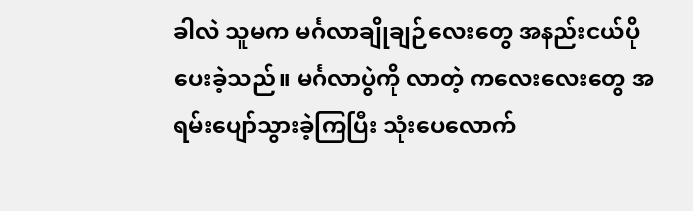ခါလဲ သူမက မင်္ဂလာချိုချဉ်လေးတွေ အနည်းငယ်ပိုပေးခဲ့သည်။ မင်္ဂလာပွဲကို လာတဲ့ ကလေးလေးတွေ အရမ်းပျော်သွားခဲ့ကြပြီး သုံးပေလောက်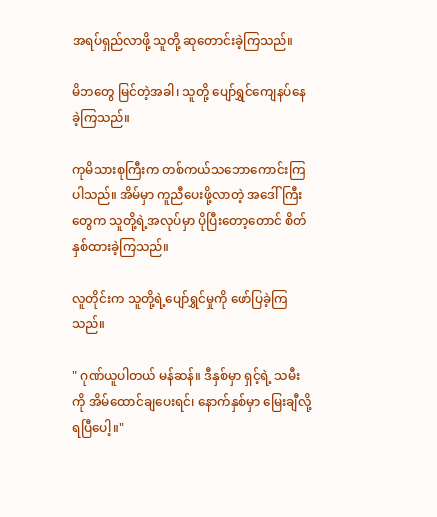အရပ်ရှည်လာဖို့ သူတို့ ဆုတောင်းခဲ့ကြသည်။

မိဘတွေ မြင်တဲ့အခါ၊ သူတို့ ‌ပျော်ရွှင်ကျေနပ်နေခဲ့ကြသည်။

ကုမိသားစုကြီးက တစ်ကယ်သဘောကောင်းကြပါသည်။ အိမ်မှာ ကူညီပေးဖို့လာတဲ့ အဒေါ်ကြီးတွေက သူတို့ရဲ့အလုပ်မှာ ပိုပြီးတော့တောင် စိတ်နှစ်ထားခဲ့ကြသည်။

လူတိုင်းက သူတို့ရဲ့ပျော်ရွှင်မှုကို ဖော်ပြခဲ့ကြသည်။

" ဂုဏ်ယူပါတယ် မန်ဆန်။ ဒီ‌နှစ်မှာ ရှင့်ရဲ့ သမီးကို အိမ်ထောင်ချပေးရင်၊ နောက်နှစ်မှာ မြေးချီလို့ ရပြီပေါ့။"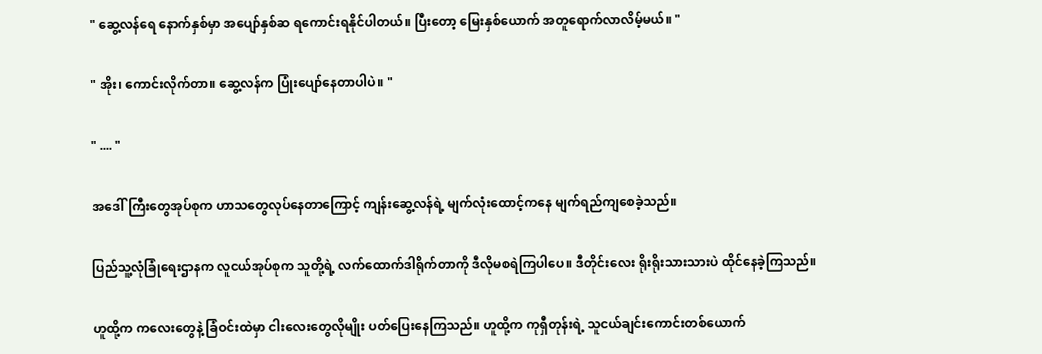" ဆွေ့လန်‌ရေ နောက်နှစ်မှာ အပျော်နှစ်ဆ ရကောင်းရနိုင်ပါတယ်။ ပြီးတော့ မြေးနှစ်ယောက် အတူရောက်လာလိမ့်မယ်။ "

" အိုး၊ ကောင်းလိုက်တာ။ ‌ဆွေ့လန်က ပြုံးပျော်နေတာပါပဲ။ "

" .... "

အဒေါ်ကြီးတွေအုပ်စုက ဟာသတွေလုပ်နေတာကြောင့် ကျန်းဆွေ့လန်ရဲ့ မျက်လုံးထောင့်ကနေ မျက်ရည်ကျစေခဲ့သည်။

ပြည်သူ့လုံခြုံရေးဌာနက လူငယ်အုပ်စုက သူတို့ရဲ့ လက်ထောက်ဒါရိုက်တာကို ဒီလိုမစရဲကြပါပေ။ ဒီတိုင်းလေး ရိုးရိုးသားသားပဲ ထိုင်နေခဲ့ကြသည်။

ဟူထို့က ကလေးတွေနဲ့ ခြံဝင်းထဲမှာ ငါးလေးတွေလိုမျိုး ပတ်ပြေးနေကြသည်။ ဟူထို့က ကုရှီတုန်းရဲ့ သူငယ်ချင်းကောင်းတစ်ယောက်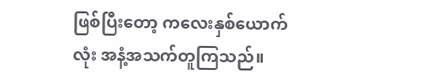ဖြစ်ပြီးတော့ ကလေးနှစ်ယောက်လုံး အနံ့အသက်တူကြသည်။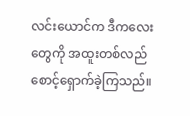လင်းယောင်က ဒီကလေးတွေကို အထူးတစ်လည် စောင့်ရှောက်ခဲ့ကြသည်။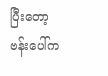ပြီးတော့ ဗန်းပေါ်က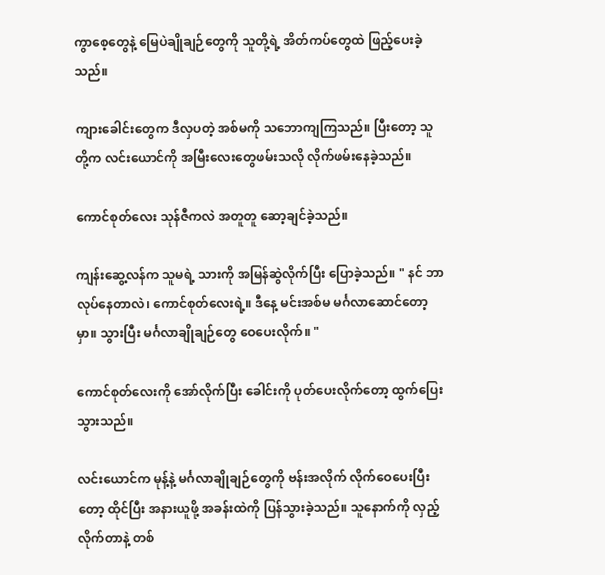ကွာစေ့တွေနဲ့ မြေပဲချိုချဉ်တွေကို သူတို့ရဲ့ အိတ်ကပ်တွေထဲ ဖြည့်ပေးခဲ့သည်။

ကျားခေါင်းတွေက ဒီလှပတဲ့ အစ်မကို သဘောကျကြသည်။ ပြီးတော့ သူတို့က လင်းယောင်ကို အမြီးလေးတွေဖမ်းသလို လိုက်ဖမ်းနေခဲ့သည်။

ကောင်စုတ်လေး သုန်ဇီကလဲ အတူတူ ဆော့ချင်ခဲ့သည်။

ကျန်းဆွေ့လန်က သူမရဲ့ သားကို အမြန်ဆွဲလိုက်ပြီး ပြောခဲ့သည်။ " နင် ဘာလုပ်နေတာလဲ၊ ကောင်စုတ်လေးရဲ့။ ဒီနေ့ မင်းအစ်မ မင်္ဂလာဆောင်တော့မှာ။ သွားပြီး မင်္ဂလာချိုချဉ်တွေ ဝေပေးလိုက်။ "

ကောင်စုတ်လေးကို အော်လိုက်ပြီး ခေါင်းကို ပုတ်ပေးလိုက်တော့ ထွက်ပြေးသွားသည်။

လင်းယောင်က မုန့်နဲ့ မင်္ဂလာချိုချဉ်တွေကို ဗန်းအလိုက် လိုက်ဝေပေးပြီးတော့ ထိုင်ပြီး အနားယူဖို့ အခန်းထဲကို ပြန်သွားခဲ့သည်။ သူနောက်ကို လှည့်လိုက်တာနဲ့ တစ်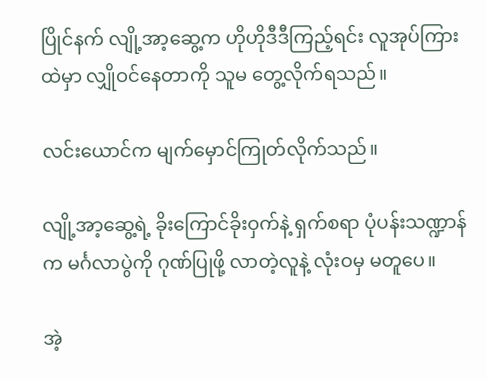ပြိုင်နက် လျို့အာ့ဆွေ့က ဟိုဟိုဒီဒီကြည့်ရင်း လူအုပ်ကြားထဲမှာ လျှိုဝင်နေတာကို သူမ တွေ့လိုက်ရသည်။

လင်းယောင်က မျက်မှောင်ကြုတ်လိုက်သည်။

လျို့အာ့ဆွေ့ရဲ့ ခိုးကြောင်ခိုးဝှက်နဲ့ ရှက်စရာ ပုံပန်းသဏ္ဍာန်က မင်္ဂလာပွဲကို ဂုဏ်ပြုဖို့ လာတဲ့လူနဲ့ လုံးဝမှ မတူပေ။

အဲ့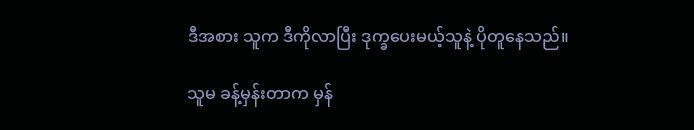ဒီအစား သူက ဒီကိုလာပြီး ဒုက္ခပေးမယ့်သူနဲ့ ပိုတူနေသည်။

သူမ ခန့်မှန်းတာက မှန်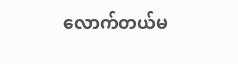လောက်တယ်မ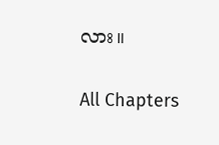လား။

All Chapters